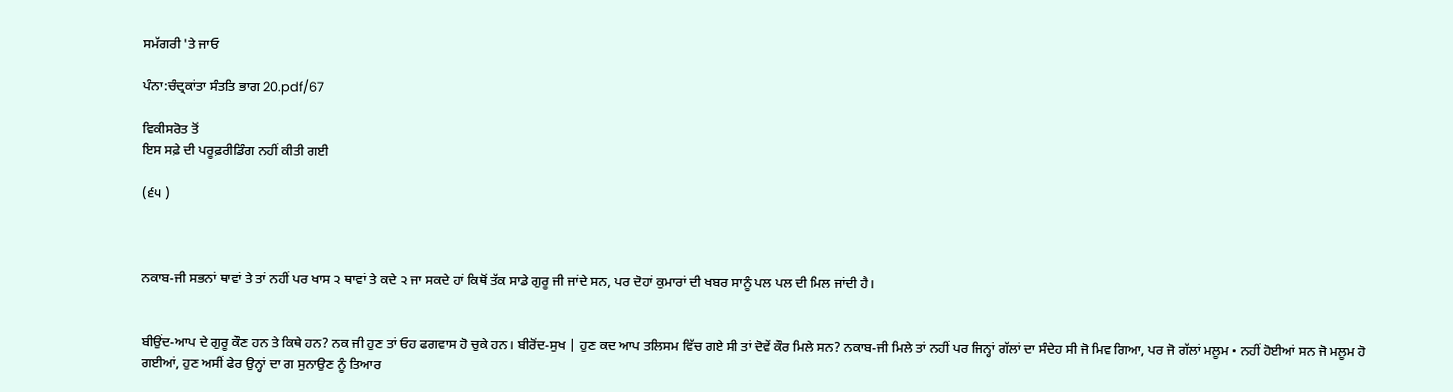ਸਮੱਗਰੀ 'ਤੇ ਜਾਓ

ਪੰਨਾ:ਚੰਦ੍ਰਕਾਂਤਾ ਸੰਤਤਿ ਭਾਗ 20.pdf/67

ਵਿਕੀਸਰੋਤ ਤੋਂ
ਇਸ ਸਫ਼ੇ ਦੀ ਪਰੂਫ਼ਰੀਡਿੰਗ ਨਹੀਂ ਕੀਤੀ ਗਈ

(੬੫ )



ਨਕਾਬ-ਜੀ ਸਭਨਾਂ ਥਾਵਾਂ ਤੇ ਤਾਂ ਨਹੀਂ ਪਰ ਖਾਸ ੨ ਥਾਵਾਂ ਤੇ ਕਦੇ ੨ ਜਾ ਸਕਦੇ ਹਾਂ ਕਿਥੋਂ ਤੱਕ ਸਾਡੇ ਗੁਰੂ ਜੀ ਜਾਂਦੇ ਸਨ, ਪਰ ਦੋਹਾਂ ਕੁਮਾਰਾਂ ਦੀ ਖਬਰ ਸਾਨੂੰ ਪਲ ਪਲ ਦੀ ਮਿਲ ਜਾਂਦੀ ਹੈ।


ਬੀਉਂਦ-ਆਪ ਦੇ ਗੁਰੂ ਕੌਣ ਹਨ ਤੇ ਕਿਥੇ ਹਨ? ਨਕ ਜੀ ਹੁਣ ਤਾਂ ਓਹ ਫਗਵਾਸ ਹੋ ਚੁਕੇ ਹਨ। ਬੀਰੋਂਦ-ਸੁਖ | ਹੁਣ ਕਦ ਆਪ ਤਲਿਸਮ ਵਿੱਚ ਗਏ ਸੀ ਤਾਂ ਦੋਵੇਂ ਕੌਰ ਮਿਲੇ ਸਨ? ਨਕਾਬ-ਜੀ ਮਿਲੇ ਤਾਂ ਨਹੀਂ ਪਰ ਜਿਨ੍ਹਾਂ ਗੱਲਾਂ ਦਾ ਸੰਦੇਹ ਸੀ ਜੋ ਮਿਵ ਗਿਆ, ਪਰ ਜੋ ਗੱਲਾਂ ਮਲੂਮ • ਨਹੀਂ ਹੋਈਆਂ ਸਨ ਜੋ ਮਲੂਮ ਹੋ ਗਈਆਂ, ਹੁਣ ਅਸੀਂ ਫੇਰ ਉਨ੍ਹਾਂ ਦਾ ਗ ਸੁਨਾਉਣ ਨੂੰ ਤਿਆਰ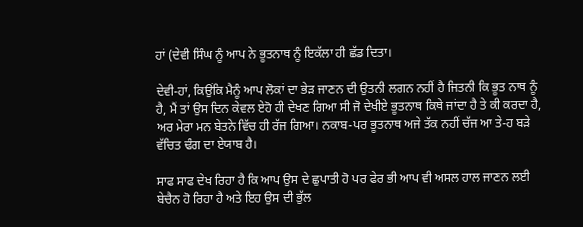ਹਾਂ (ਦੇਵੀ ਸਿੰਘ ਨੂੰ ਆਪ ਨੇ ਭੂਤਨਾਥ ਨੂੰ ਇਕੱਲਾ ਹੀ ਛੱਡ ਦਿਤਾ।

ਦੇਵੀ-ਹਾਂ, ਕਿਉਂਕਿ ਮੈਨੂੰ ਆਪ ਲੋਕਾਂ ਦਾ ਭੇੜ ਜਾਣਨ ਦੀ ਉਤਨੀ ਲਗਨ ਨਹੀਂ ਹੈ ਜਿਤਨੀ ਕਿ ਭੂਤ ਨਾਥ ਨੂੰ ਹੈ, ਮੈਂ ਤਾਂ ਉਸ ਦਿਨ ਕੇਵਲ ਏਹੋ ਹੀ ਦੇਖਣ ਗਿਆ ਸੀ ਜੋ ਦੇਖੀਏ ਭੂਤਨਾਥ ਕਿਥੇ ਜਾਂਦਾ ਹੈ ਤੇ ਕੀ ਕਰਦਾ ਹੈ, ਅਰ ਮੇਰਾ ਮਨ ਬੇਤਨੇ ਵਿੱਚ ਹੀ ਰੱਜ ਗਿਆ। ਨਕਾਬ-ਪਰ ਭੂਤਨਾਥ ਅਜੇ ਤੱਕ ਨਹੀਂ ਚੱਜ ਆ ਤੇ-ਹ ਬੜੇ ਵੱਚਿਤ ਢੰਗ ਦਾ ਏਯਾਬ ਹੈ।

ਸਾਫ ਸਾਫ ਦੇਖ ਰਿਹਾ ਹੈ ਕਿ ਆਪ ਉਸ ਦੇ ਛੁਪਾਤੀ ਹੋ ਪਰ ਫੇਰ ਭੀ ਆਪ ਵੀ ਅਸਲ ਹਾਲ ਜਾਣਨ ਲਈ ਬੇਚੈਨ ਹੋ ਰਿਹਾ ਹੈ ਅਤੇ ਇਹ ਉਸ ਦੀ ਭੁੱਲ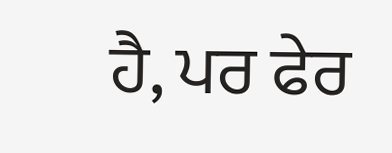ਹੈ, ਪਰ ਫੇਰ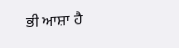ਭੀ ਆਸ਼ਾ ਹੈ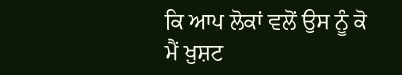ਕਿ ਆਪ ਲੋਕਾਂ ਵਲੋਂ ਉਸ ਨੂੰ ਕੋ ਮੈਂ ਖ਼ੁਸ਼ਟ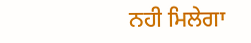ਨਹੀ ਮਿਲੇਗਾ